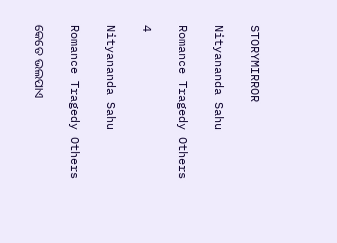STORYMIRROR

Nityananda Sahu

Romance Tragedy Others

4

Nityananda Sahu

Romance Tragedy Others

କେତେ ଭଲପାଏ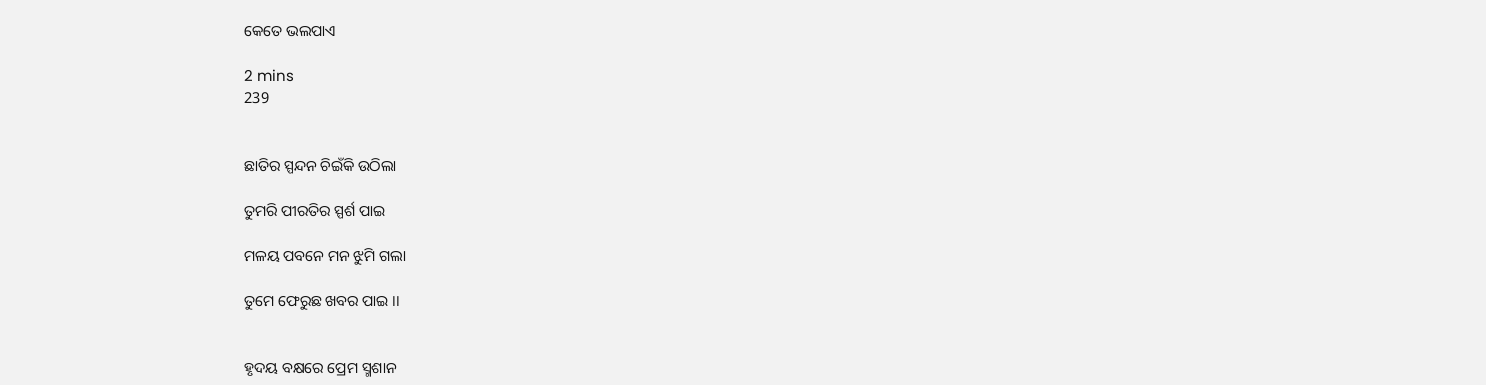କେତେ ଭଲପାଏ

2 mins
239


ଛାତିର ସ୍ପନ୍ଦନ ଚିଇଁକି ଉଠିଲା

ତୁମରି ପୀରତିର ସ୍ପର୍ଶ ପାଇ

ମଳୟ ପବନେ ମନ ଝୁମି ଗଲା

ତୁମେ ଫେରୁଛ ଖବର ପାଇ ।।


ହୃଦୟ ବକ୍ଷରେ ପ୍ରେମ ସ୍ମଶାନ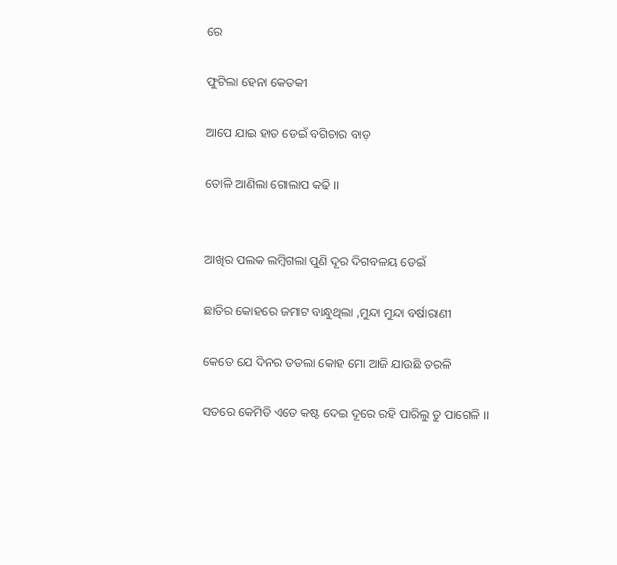ରେ

ଫୁଟିଲା ହେନା କେତକୀ

ଆପେ ଯାଇ ହାତ ଡେଇଁ ବଗିଚାର ବାଡ଼

ତୋଳି ଆଣିଲା ଗୋଲାପ କଢି ।।


ଆଖିର ପଲକ ଲମ୍ବିଗଲା ପୁଣି ଦୂର ଦିଗବଳୟ ଡେଇଁ

ଛାତିର କୋହରେ ଜମାଟ ବାନ୍ଧୁଥିଲା ,ମୁନ୍ଦା ମୁନ୍ଦା ବର୍ଷାରାଣୀ

କେତେ ଯେ ଦିନର ତତଲା କୋହ ମୋ ଆଜି ଯାଉଛି ତରଳି

ସତରେ କେମିତି ଏତେ କଷ୍ଟ ଦେଇ ଦୂରେ ରହି ପାରିଲୁ ତୁ ପାଗେଳି ।।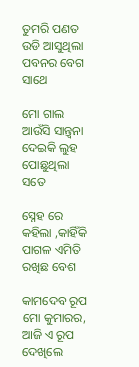ତୁମରି ପଣତ ଉଡି ଆସୁଥିଲା ପବନର ବେଗ ସାଥେ

ମୋ ଗାଲ ଆଉଁସି ସାନ୍ତ୍ୱନା ଦେଇକି ଲୁହ ପୋଛୁଥିଲା ସତେ

ସ୍ନେହ ରେ କହିଲା ,କାହିଁକି ପାଗଳ ଏମିତି ରଖିଛ ବେଶ

କାମଦେବ ରୂପ ମୋ କୁମାରର, ଆଜି ଏ ରୂପ ଦେଖିଲେ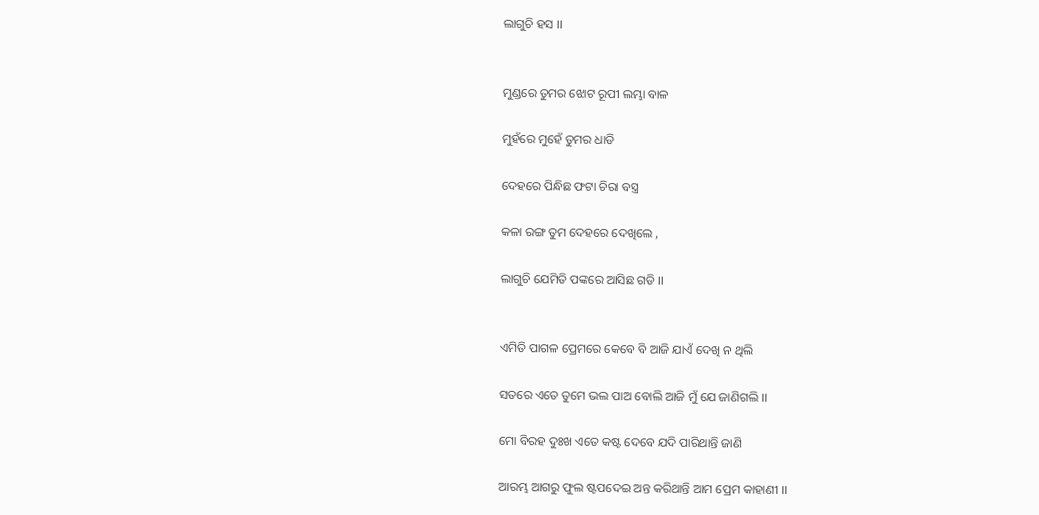ଲାଗୁଚି ହସ ।।


ମୁଣ୍ଡରେ ତୁମର ଝୋଟ ରୂପୀ ଲମ୍ଭା ବାଳ

ମୁହଁରେ ମୁହେଁ ତୁମର ଧାଡି

ଦେହରେ ପିନ୍ଧିଛ ଫଟା ଚିରା ବସ୍ତ୍ର

କଳା ରଙ୍ଗ ତୁମ ଦେହରେ ଦେଖିଲେ ,

ଲାଗୁଚି ଯେମିତି ପଙ୍କରେ ଆସିଛ ଗଡି ।।


ଏମିତି ପାଗଳ ପ୍ରେମରେ କେବେ ବି ଆଜି ଯାଏଁ ଦେଖି ନ ଥିଲି

ସତରେ ଏତେ ତୁମେ ଭଲ ପାଅ ବୋଲି ଆଜି ମୁଁ ଯେ ଜାଣିଗଲି ।।

ମୋ ବିରହ ଦୁଃଖ ଏତେ କଷ୍ଟ ଦେବେ ଯଦି ପାରିଥାନ୍ତି ଜାଣି

ଆରମ୍ଭ ଆଗରୁ ଫୁଲ ଷ୍ଟପଦେଇ ଅନ୍ତ କରିଥାନ୍ତି ଆମ ପ୍ରେମ କାହାଣୀ ।।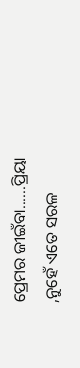ପ୍ରେମର ଜୀଇଁବା......ପ୍ରିୟା ,ନୁହେଁ ଏତେ ସରଳ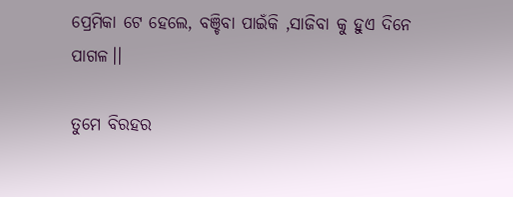ପ୍ରେମିକା ଟେ ହେଲେ, ବଞ୍ଚିବା ପାଇଁକି ,ସାଜିବା କୁ ହୁଏ ଦିନେ ପାଗଳ।।

ତୁମେ ବିରହର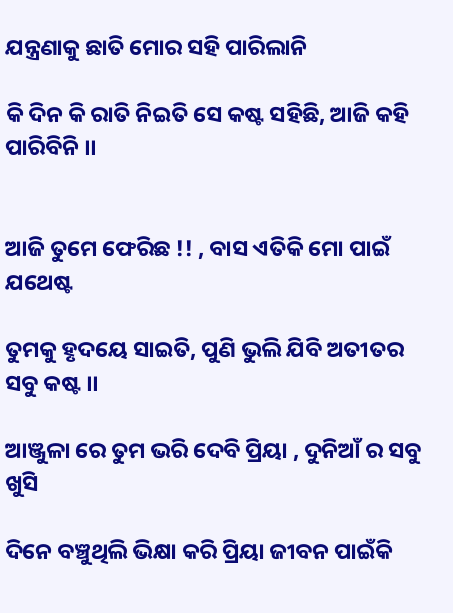ଯନ୍ତ୍ରଣାକୁ ଛାତି ମୋର ସହି ପାରିଲାନି

କି ଦିନ କି ରାତି ନିଇତି ସେ କଷ୍ଟ ସହିଛି, ଆଜି କହି ପାରିବିନି ।।


ଆଜି ତୁମେ ଫେରିଛ !! , ବାସ ଏତିକି ମୋ ପାଇଁ ଯଥେଷ୍ଟ

ତୁମକୁ ହୃଦୟେ ସାଇତି, ପୁଣି ଭୁଲି ଯିବି ଅତୀତର ସବୁ କଷ୍ଟ ।।

ଆଞ୍ଜୁଳା ରେ ତୁମ ଭରି ଦେବି ପ୍ରିୟା , ଦୁନିଆଁ ର ସବୁ ଖୁସି

ଦିନେ ବଞ୍ଚୁଥିଲି ଭିକ୍ଷା କରି ପ୍ରିୟା ଜୀବନ ପାଇଁକି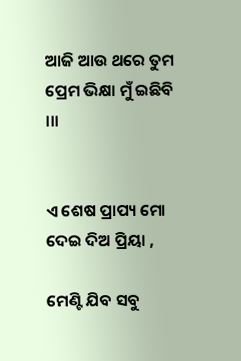ଆଜି ଆଉ ଥରେ ତୁମ ପ୍ରେମ ଭିକ୍ଷା ମୁଁ ଇଛିବି ।।।


ଏ ଶେଷ ପ୍ରାପ୍ୟ ମୋ ଦେଇ ଦିଅ ପ୍ରିୟା ,

ମେଣ୍ଟି ଯିବ ସବୁ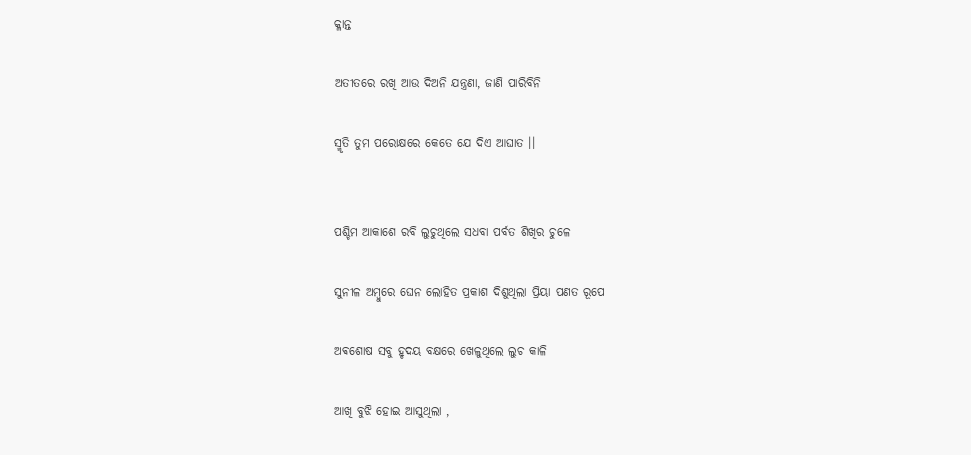କ୍ଳାନ୍ତ

ଅତୀତରେ ରଖି ଆଉ ଦିଅନି ଯନ୍ତ୍ରଣା, ଜାଣି ପାରିବିନି

ସ୍ମୃତି ତୁମ ପରୋକ୍ଷରେ କେତେ ଯେ ଦିଏ ଆଘାତ ।।


ପଶ୍ଚିମ ଆକାଶେ ରବି ଲୁଚୁଥିଲେ ସଧବା ପର୍ବତ ଶିଖିର ଚୁଳେ

ସୁନୀଳ ଅମ୍ବୁରେ ଘେନ ଲୋହିତ ପ୍ରକାଶ ଦିଶୁଥିଲା ପ୍ରିୟା ପଣତ ରୂପେ

ଅଵଶୋଷ ସବୁ ହୃଦୟ ବକ୍ଷରେ ଖେଳୁଥିଲେ ଲୁଚ କାଳି

ଆଖି ବୁଝି ହୋଇ ଆସୁଥିଲା ,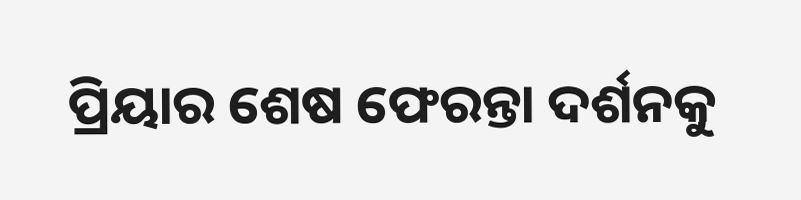ପ୍ରିୟାର ଶେଷ ଫେରନ୍ତା ଦର୍ଶନକୁ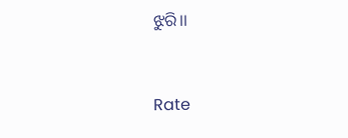ଝୁରି।।


Rate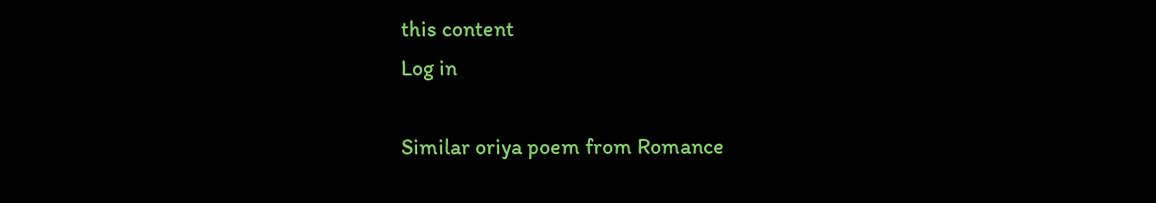this content
Log in

Similar oriya poem from Romance